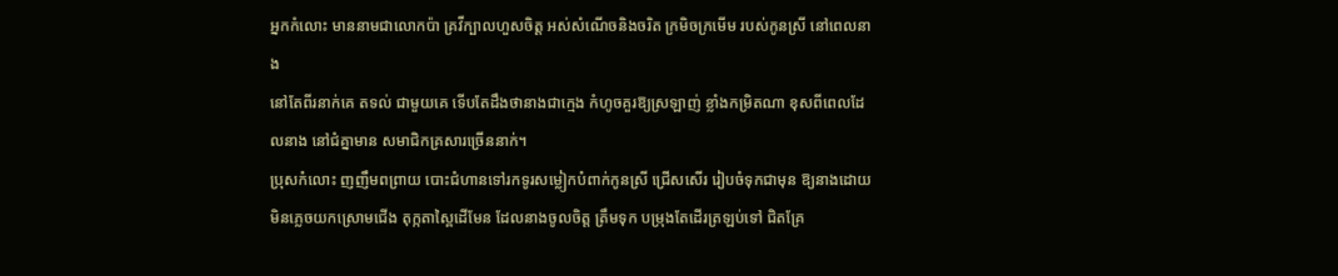អ្នកកំលោះ មាននាមជាលោកប៉ា គ្រវីក្បាលហួសចិត្ត អស់សំណើចនិងចរិត ក្រមិចក្រមើម របស់កូនស្រី នៅពេលនាង
នៅតែពីរនាក់គេ តទល់ ជាមួយគេ ទើបតែដឹងថានាងជាក្មេង កំហូចគួរឱ្យស្រឡាញ់ ខ្លាំងកម្រិតណា ខុសពីពេលដែលនាង នៅជំគ្នាមាន សមាជិកគ្រសារច្រើននាក់។
ប្រុសកំលោះ ញញឹមពព្រាយ បោះជំហានទៅរកទូរសម្លៀកបំពាក់កូនស្រី ជ្រើសសើរ រៀបចំទុកជាមុន ឱ្យនាងដោយមិនភ្លេចយកស្រោមជើង តុក្កតាស្ពៃដើមែន ដែលនាងចូលចិត្ត ត្រឹមទុក បម្រុងតែដើរត្រឡប់ទៅ ជិតគ្រែ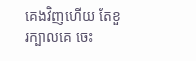គេងវិញហើយ តែខួរក្បាលគេ ចេះ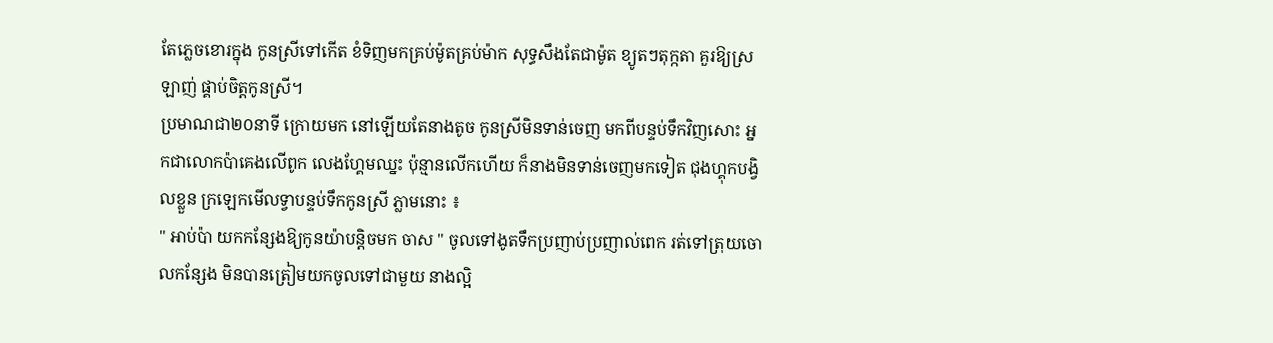តែភ្លេចខោរក្នុង កូនស្រីទៅកើត ខំទិញមកគ្រប់ម៉ូតគ្រប់ម៉ាក សុទ្ធសឹងតែជាម៉ូត ខ្យូតៗតុក្កតា គួរឱ្យស្រឡាញ់ ផ្គាប់ចិត្តកូនស្រី។
ប្រមាណជា២០នាទី ក្រោយមក នៅឡើយតែនាងតូច កូនស្រីមិនទាន់ចេញ មកពីបន្ទប់ទឹកវិញសោះ អ្នកជាលោកប៉ាគេងលើពូក លេងហ្គែមឈ្នះ ប៉ុន្មានលើកហើយ ក៏នាងមិនទាន់ចេញមកទៀត ជុងហ្គុកបង្វិលខ្លួន ក្រឡេកមើលទ្វាបន្ទប់ទឹកកូនស្រី ភ្លាមនោះ ៖
" អាប់ប៉ា យកកន្សែងឱ្យកូនយ៉ាបន្តិចមក ចាស " ចូលទៅងូតទឹកប្រញាប់ប្រញាល់ពេក រត់ទៅត្រុយចោលកន្សែង មិនបានត្រៀមយកចូលទៅជាមួយ នាងល្អិ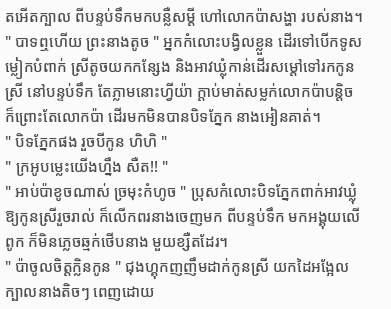តអើតក្បាល ពីបន្ទប់ទឹកមកបន្លឺសម្តី ហៅលោកប៉ាសង្ហា របស់នាង។
" បាទឮហើយ ព្រះនាងតូច " អ្នកកំលោះបង្វិលខ្លួន ដើរទៅបើកទូសម្លៀកបំពាក់ ស្រីតូចយកកន្សែង និងអាវឃ្លុំកាន់ដើរសម្តៅទៅរកកូនស្រី នៅបន្ទប់ទឹក តែភ្លាមនោះហ្វីយ៉ា ក្តាប់មាត់សម្លក់លោកប៉ាបន្តិច ក៏ព្រោះតែលោកប៉ា ដើរមកមិនបានបិទភ្នែក នាងអៀនគាត់។
" បិទភ្នែកផង រួចបីកូន ហិហិ "
" ក្រអូបម្លេះយើងហ្នឹង សឺត!! "
" អាប់ប៉ាខូចណាស់ ច្រមុះកំហូច " ប្រុសកំលោះបិទភ្នែកពាក់អាវឃ្លុំឱ្យកូនស្រីរួចរាល់ ក៏លើកពរនាងចេញមក ពីបន្ទប់ទឹក មកអង្គុយលើពូក ក៏មិនភ្លេចឆ្មក់ថើបនាង មួយខ្សឺតដែរ។
" ប៉ាចូលចិត្តក្លិនកូន " ជុងហ្គុកញញឹមដាក់កូនស្រី យកដៃអង្អែលក្បាលនាងតិចៗ ពេញដោយ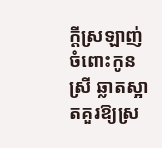ក្តីស្រឡាញ់ ចំពោះកូនស្រី ឆ្លាតស្អាតគួរឱ្យស្រ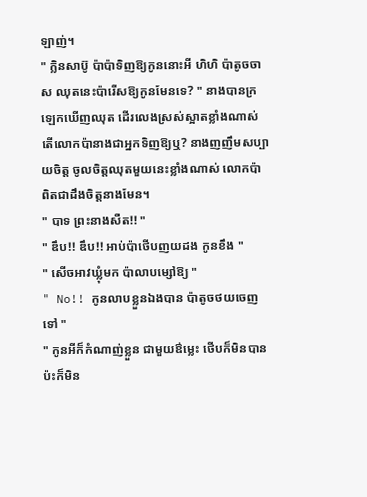ឡាញ់។
" ក្លិនសាប៊ូ ប៉ាប៉ាទិញឱ្យកូននោះអី ហិហិ ប៉ាតូចចាស ឈុតនេះប៉ារើសឱ្យកូនមែនទេ? " នាងបានក្រឡេកឃើញឈុត ដើរលេងស្រស់ស្អាតខ្លាំងណាស់ តើលោកប៉ានាងជាអ្នកទិញឱ្យឬ? នាងញញឹមសប្បាយចិត្ត ចូលចិត្តឈុតមួយនេះខ្លាំងណាស់ លោកប៉ាពិតជាដឹងចិត្តនាងមែន។
" បាទ ព្រះនាងសឺត!! "
" ឌឹប!! ឌឹប!! អាប់ប៉ាថើបញយដង កូនខឹង "
" សើចអាវឃ្លុំមក ប៉ាលាបម្សៅឱ្យ "
" No!! កូនលាបខ្លួនឯងបាន ប៉ាតូចថយចេញទៅ "
" កូនអីក៏កំណាញ់ខ្លួន ជាមួយឳម្លេះ ថើបក៏មិនបានប៉ះក៏មិន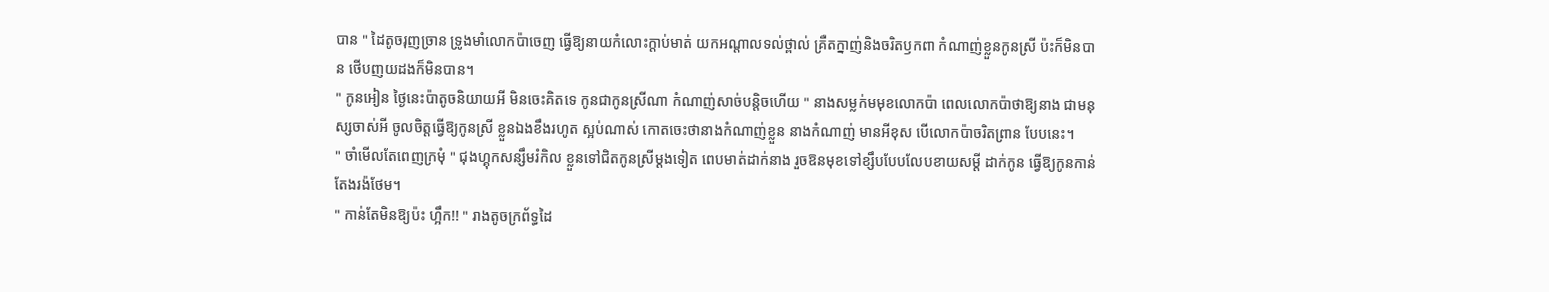បាន " ដៃតូចរុញច្រាន ទ្រូងមាំលោកប៉ាចេញ ធ្វើឱ្យនាយកំលោះក្តាប់មាត់ យកអណ្តាលទល់ថ្ពាល់ គ្រឺតក្នាញ់និងចរិតឫកពា កំណាញ់ខ្លួនកូនស្រី ប៉ះក៏មិនបាន ថើបញយដងក៏មិនបាន។
" កូនអៀន ថ្ងៃនេះប៉ាតូចនិយាយអី មិនចេះគិតទេ កូនជាកូនស្រីណា កំណាញ់សាច់បន្តិចហើយ " នាងសម្លក់មមុខលោកប៉ា ពេលលោកប៉ាថាឱ្យនាង ជាមនុស្សចាស់អី ចូលចិត្តធ្វើឱ្យកូនស្រី ខ្លួនឯងខឹងរហូត ស្អប់ណាស់ កោតចេះថានាងកំណាញ់ខ្លួន នាងកំណាញ់ មានអីខុស បើលោកប៉ាចរិតព្រាន បែបនេះ។
" ចាំមើលតែពេញក្រមុំ " ជុងហ្គុកសន្សឹមរំកិល ខ្លួនទៅជិតកូនស្រីម្តងទៀត ពេបមាត់ដាក់នាង រួចឱនមុខទៅខ្សឹបបែបលែបខាយសម្តី ដាក់កូន ធ្វើឱ្យកូនកាន់តែងរង៉ថែម។
" កាន់តែមិនឱ្យប៉ះ ហ្អឹក!! " រាងតូចក្រព័ទ្ធដៃ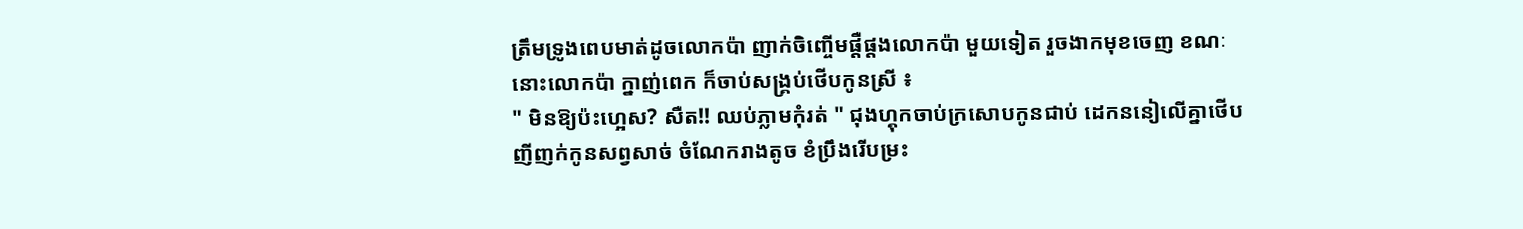ត្រឹមទ្រូងពេបមាត់ដូចលោកប៉ា ញាក់ចិញ្ចើមផ្តឺផ្តងលោកប៉ា មួយទៀត រួចងាកមុខចេញ ខណៈនោះលោកប៉ា ក្នាញ់ពេក ក៏ចាប់សង្គ្រប់ថើបកូនស្រី ៖
" មិនឱ្យប៉ះហ្អេស? សឺត!! ឈប់ភ្លាមកុំរត់ " ជុងហ្គុកចាប់ក្រសោបកូនជាប់ ដេកននៀលើគ្នាថើប ញីញក់កូនសព្វសាច់ ចំណែករាងតូច ខំប្រឹងរើបម្រះ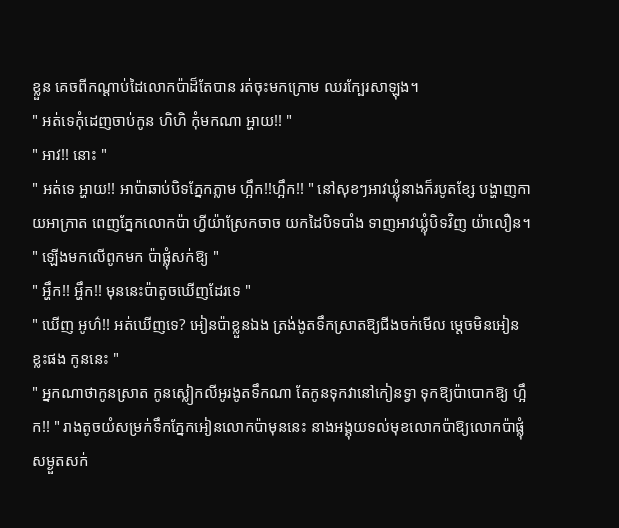ខ្លួន គេចពីកណ្តាប់ដៃលោកប៉ាដ៏តែបាន រត់ចុះមកក្រោម ឈរក្បែរសាឡុង។
" អត់ទេកុំដេញចាប់កូន ហិហិ កុំមកណា អ្ហាយ!! "
" អាវ!! នោះ "
" អត់ទេ អ្ហាយ!! អាប៉ាឆាប់បិទភ្នែកភ្លាម ហ្អឹក!!ហ្អឹក!! " នៅសុខៗអាវឃ្លុំនាងក៏របូតខ្សែ បង្ហាញកាយអាក្រាត ពេញភ្នែកលោកប៉ា ហ្វីយ៉ាស្រែកចាច យកដៃបិទបាំង ទាញអាវឃ្លុំបិទវិញ យ៉ាលឿន។
" ឡើងមកលើពូកមក ប៉ាផ្លុំសក់ឱ្យ "
" អ្ហឹក!! អ្ហឹក!! មុននេះប៉ាតូចឃើញដែរទេ "
" ឃើញ អូហ៌!! អត់ឃើញទេ? អៀនប៉ាខ្លួនឯង ត្រង់ងូតទឹកស្រាតឱ្យជីងចក់មើល ម្តេចមិនអៀនខ្លះផង កូននេះ "
" អ្នកណាថាកូនស្រាត កូនស្លៀកលីអូរងូតទឹកណា តែកូនទុកវានៅកៀនទ្វា ទុកឱ្យប៉ាបោកឱ្យ ហ្អឹក!! " រាងតូចយំសម្រក់ទឹកភ្នែកអៀនលោកប៉ាមុននេះ នាងអង្គុយទល់មុខលោកប៉ាឱ្យលោកប៉ាផ្លុំសម្ងួតសក់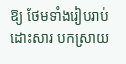ឱ្យ ថែមទាំងរៀបរាប់ ដោះសារ បកស្រាយ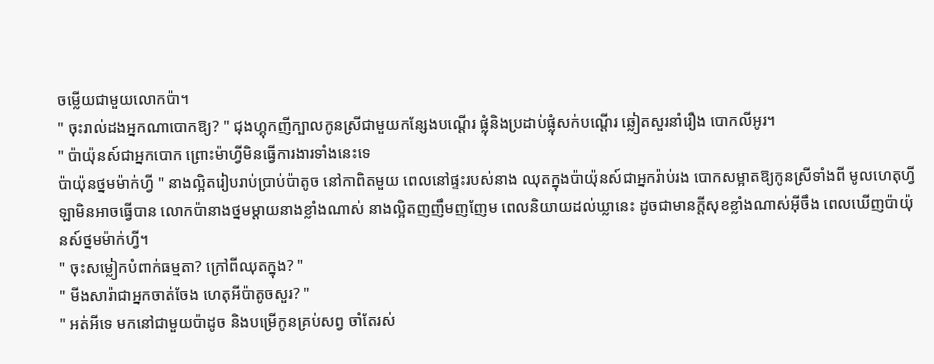ចម្លើយជាមួយលោកប៉ា។
" ចុះរាល់ដងអ្នកណាបោកឱ្យ? " ជុងហ្គុកញីក្បាលកូនស្រីជាមួយកន្សែងបណ្តើរ ផ្លុំនិងប្រដាប់ផ្លុំសក់បណ្តើរ ឆ្លៀតសួរនាំរឿង បោកលីអូរ។
" ប៉ាយ៉ុនស៍ជាអ្នកបោក ព្រោះម៉ាហ្វីមិនធ្វើការងារទាំងនេះទេ
ប៉ាយ៉ុនថ្នមម៉ាក់ហ្វី " នាងល្អិតរៀបរាប់ប្រាប់ប៉ាតូច នៅកាពិតមួយ ពេលនៅផ្ទះរបស់នាង ឈុតក្នុងប៉ាយ៉ុនស៍ជាអ្នករ៉ាប់រង បោកសម្អាតឱ្យកូនស្រីទាំងពី មូលហេតុហ្វីឡាមិនអាចធ្វើបាន លោកប៉ានាងថ្នមម្តាយនាងខ្លាំងណាស់ នាងល្អិតញញឹមញញែម ពេលនិយាយដល់ឃ្លានេះ ដូចជាមានក្តីសុខខ្លាំងណាស់អ៊ីចឹង ពេលឃើញប៉ាយ៉ុនស៍ថ្នមម៉ាក់ហ្វី។
" ចុះសម្លៀកបំពាក់ធម្មតា? ក្រៅពីឈុតក្នុង? "
" មីងសារ៉ាជាអ្នកចាត់ចែង ហេតុអីប៉ាតូចសួរ? "
" អត់អីទេ មកនៅជាមួយប៉ាដូច និងបម្រើកូនគ្រប់សព្វ ចាំតែរស់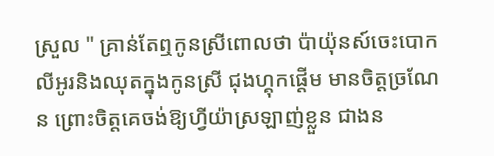ស្រួល " គ្រាន់តែឮកូនស្រីពោលថា ប៉ាយ៉ុនស៍ចេះបោកលីអូរនិងឈុតក្នុងកូនស្រី ជុងហ្គុកផ្តើម មានចិត្តច្រណែន ព្រោះចិត្តគេចង់ឱ្យហ្វីយ៉ាស្រឡាញ់ខ្លួន ជាងន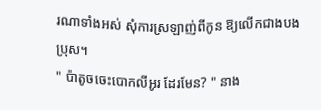រណាទាំងអស់ សុំការស្រឡាញ់ពីកូន ឱ្យលើកជាងបងប្រុស។
" ប៉ាតូចចេះបោកលីអូរ ដែរមែន? " នាង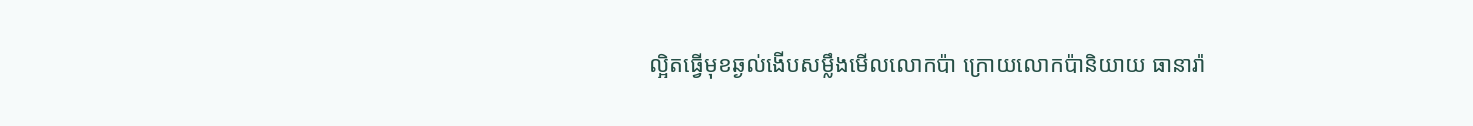ល្អិតធ្វើមុខឆ្ងល់ងើបសម្លឹងមើលលោកប៉ា ក្រោយលោកប៉ានិយាយ ធានារ៉ា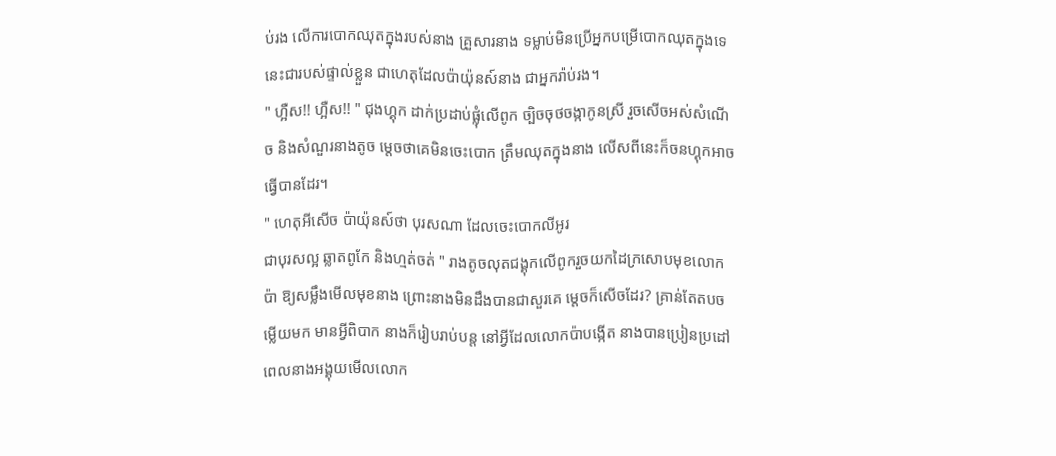ប់រង លើការបោកឈុតក្នុងរបស់នាង គ្រួសារនាង ទម្លាប់មិនប្រើអ្នកបម្រើបោកឈុតក្នុងទេ នេះជារបស់ផ្ទាល់ខ្លួន ជាហេតុដែលប៉ាយ៉ុនស៍នាង ជាអ្នករ៉ាប់រង។
" ហ្អឺស!! ហ្អឺស!! " ជុងហ្គុក ដាក់ប្រដាប់ផ្លុំលើពូក ច្បិចចុថចង្កាកូនស្រី រួចសើចអស់សំណើច និងសំណួរនាងតូច ម្តេចថាគេមិនចេះបោក ត្រឹមឈុតក្នុងនាង លើសពីនេះក៏ចនហ្គុកអាចធ្វើបានដែរ។
" ហេតុអីសើច ប៉ាយ៉ុនស៍ថា បុរសណា ដែលចេះបោកលីអូរ
ជាបុរសល្អ ឆ្លាតពូកែ និងហ្មត់ចត់ " រាងតូចលុតជង្គុកលើពូករួចយកដៃក្រសោបមុខលោកប៉ា ឱ្យសម្លឹងមើលមុខនាង ព្រោះនាងមិនដឹងបានជាសួរគេ ម្តេចក៏សើចដែរ? គ្រាន់តែតបចម្លើយមក មានអ្វីពិបាក នាងក៏រៀបរាប់បន្ត នៅអ្វីដែលលោកប៉ាបង្កើត នាងបានប្រៀនប្រដៅ ពេលនាងអង្គុយមើលលោក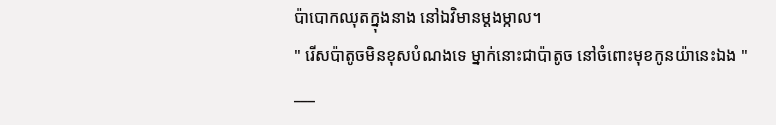ប៉ាបោកឈុតក្នុងនាង នៅឯវិមានម្តងម្កាល។
" រើសប៉ាតូចមិនខុសបំណងទេ ម្នាក់នោះជាប៉ាតូច នៅចំពោះមុខកូនយ៉ានេះឯង "
___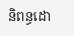និពន្ធដោ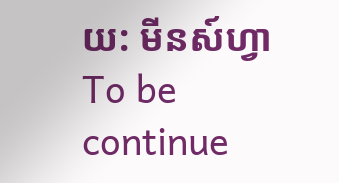យ: មីនស៍ហ្វា
To be continue